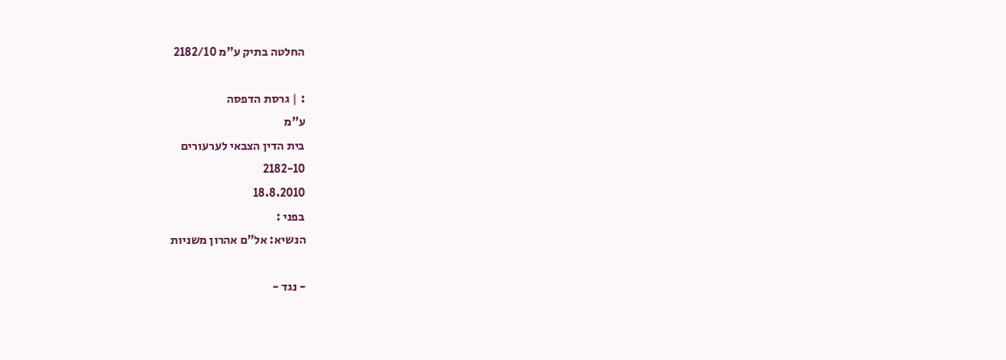החלטה בתיק ע"מ 2182/10

: | גרסת הדפסה
ע"מ
בית הדין הצבאי לערעורים
2182-10
18.8.2010
בפני :
הנשיא: אל"ם אהרון משניות

- נגד -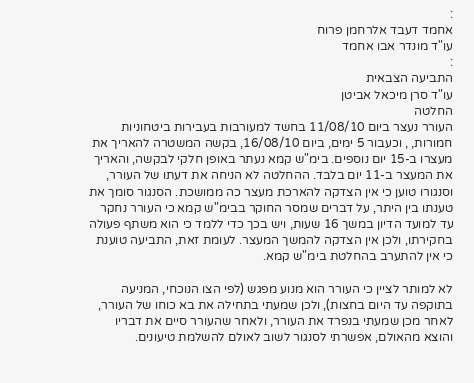:
אחמד דעבד אלרחמן פרוח
עו"ד מונדר אבו אחמד
:
התביעה הצבאית
עו"ד סרן מיכאל אביטן
החלטה
העורר נעצר ביום 11/08/10 בחשד למעורבות בעבירות ביטחוניות חמורות, , וכעבור 5 ימים, ביום 16/08/10, בקשה המשטרה להאריך את מעצרו ב-15 יום נוספים. בימ"ש קמא נעתר באופן חלקי לבקשה, והאריך את המעצר ב-11 יום בלבד. ההחלטה לא הניחה את דעתו של העורר, וסנגורו טוען כי אין הצדקה להארכת מעצר כה ממושכת. הסנגור סומך את טענתו בין היתר, על דברים שמסר החוקר בבימ"ש קמא כי העורר נחקר עד למועד הדיון במשך 16 שעות, ויש בכך כדי ללמד כי הוא משתף פעולה בחקירתו, ולכן אין הצדקה להמשך המעצר. לעומת זאת, התביעה טוענת כי אין להתערב בהחלטת בימ"ש קמא.

לא למותר לציין כי העורר הוא מנוע מפגש (לפי הצו הנוכחי, המניעה בתוקפה עד היום בחצות), ולכן שמעתי בתחילה את בא כוחו של העורר, לאחר מכן שמעתי בנפרד את העורר, ולאחר שהעורר סיים את דבריו והוצא מהאולם, אפשרתי לסנגור לשוב לאולם להשלמת טיעונים.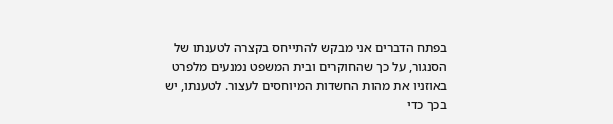בפתח הדברים אני מבקש להתייחס בקצרה לטענתו של הסנגור, על כך שהחוקרים ובית המשפט נמנעים מלפרט באוזניו את מהות החשדות המיוחסים לעצור. לטענתו, יש בכך כדי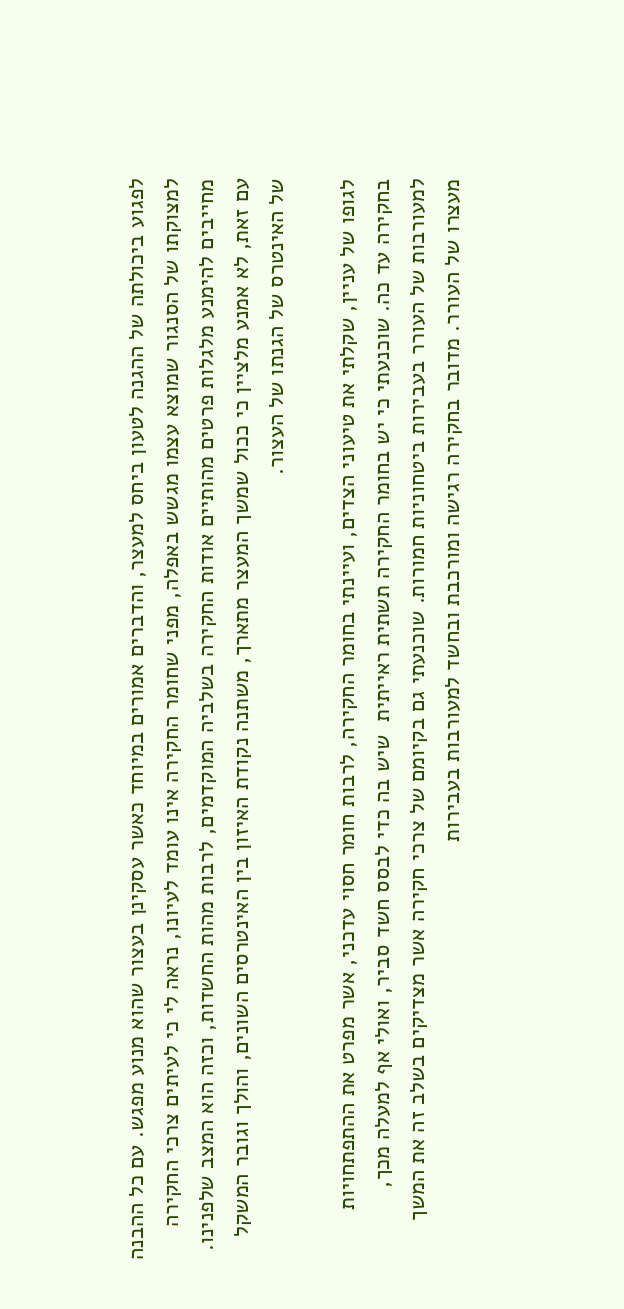לפגוע ביכולתה של ההגנה לטעון ביחס למעצר, והדברים אמורים במיוחד כאשר עסקינן בעצור שהוא מנוע מפגש. עם כל ההבנה למצוקתו של הסנגור שמוצא עצמו מגשש באפלה, מפני שחומר החקירה אינו עומד לעיונו, נראה לי כי לעיתים צרכי החקירה מחייבים להימנע מלגלות פרטים מהותיים אודות החקירה בשלביה המוקדמים, לרבות מהות החשדות, וכזה הוא המצב שלפנינו. עם זאת, לא אמנע מלציין כי ככול שמשך המעצר מתארך, משתנה נקודת האיזון בין האינטרסים השונים, והולך וגובר המשקל של האינטרס של הגנתו של העצור.

לגופו של עניין, שקלתי את טיעוני הצדים, ועיינתי בחומר החקירה, לרבות חומר חסוי עדכני, אשר מפרט את ההתפתחויות בחקירה עד כה. שוכנעתי כי יש בחומר החקירה תשתית ראייתית  שיש בה כדי לבסס חשד סביר, ואולי אף למעלה מכך, למעורבות של העורר בעבירות ביטחוניות חמורות. שוכנעתי גם בקיומם של צרכי חקירה אשר מצדיקים בשלב זה את המשך מעצרו של העורר. מדובר בחקירה רגישה ומורכבת ובחשד למעורבות בעבירות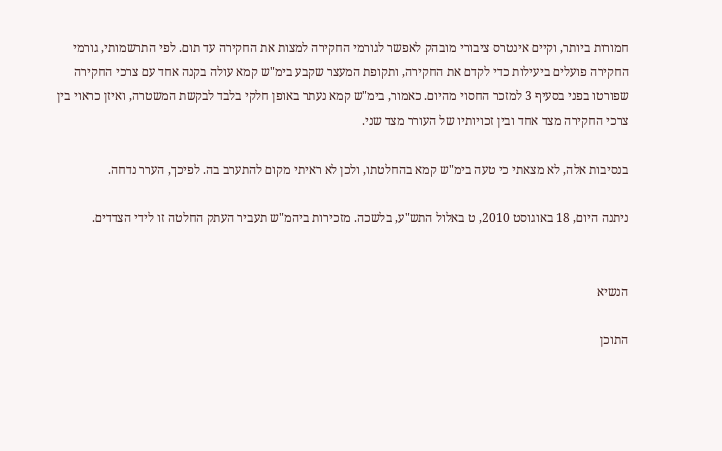חמורות ביותר, וקיים אינטרס ציבורי מובהק לאפשר לגורמי החקירה למצות את החקירה עד תום. לפי התרשמותי, גורמי החקירה פועלים ביעילות כדי לקדם את החקירה, ותקופת המעצר שקבע בימ"ש קמא עולה בקנה אחד עם צרכי החקירה שפורטו בפני בסעיף 3 למזכר החסוי מהיום. כאמור, בימ"ש קמא נעתר באופן חלקי בלבד לבקשת המשטרה, ואיזן כראוי בין צרכי החקירה מצד אחד ובין זכויותיו של העורר מצד שני.

בנסיבות אלה, לא מצאתי כי טעה בימ"ש קמא בהחלטתו, ולכן לא ראיתי מקום להתערב בה. לפיכך, הערר נדחה.

ניתנה היום, 18 באוגוסט 2010, ט באלול התש"ע, בלשכה. מזכירות ביהמ"ש תעביר העתק החלטה זו לידי הצדדים.


הנשיא

התוכן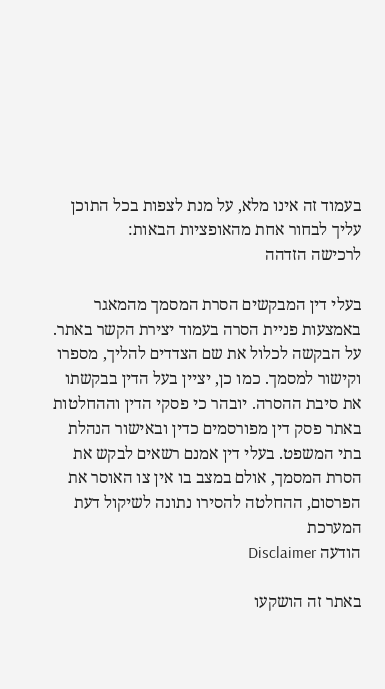בעמוד זה אינו מלא, על מנת לצפות בכל התוכן עליך לבחור אחת מהאופציות הבאות:
לרכישה הזדהה

בעלי דין המבקשים הסרת המסמך מהמאגר באמצעות פניית הסרה בעמוד יצירת הקשר באתר. על הבקשה לכלול את שם הצדדים להליך, מספרו וקישור למסמך. כמו כן, יציין בעל הדין בבקשתו את סיבת ההסרה. יובהר כי פסקי הדין וההחלטות באתר פסק דין מפורסמים כדין ובאישור הנהלת בתי המשפט. בעלי דין אמנם רשאים לבקש את הסרת המסמך, אולם במצב בו אין צו האוסר את הפרסום, ההחלטה להסירו נתונה לשיקול דעת המערכת
הודעה Disclaimer

באתר זה הושקעו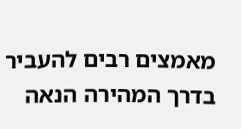מאמצים רבים להעביר בדרך המהירה הנאה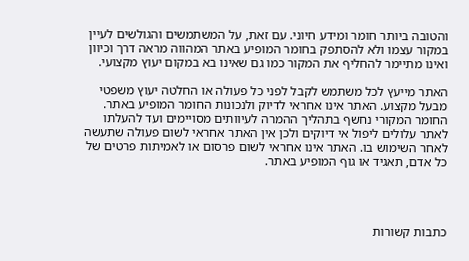והטובה ביותר חומר ומידע חיוני. עם זאת, על המשתמשים והגולשים לעיין במקור עצמו ולא להסתפק בחומר המופיע באתר המהווה מראה דרך וכיוון ואינו מתיימר להחליף את המקור כמו גם שאינו בא במקום יעוץ מקצועי.

האתר מייעץ לכל משתמש לקבל לפני כל פעולה או החלטה יעוץ משפטי מבעל מקצוע. האתר אינו אחראי לדיוק ולנכונות החומר המופיע באתר. החומר המקורי נחשף בתהליך ההמרה לעיוותים מסויימים ועד להעלתו לאתר עלולים ליפול אי דיוקים ולכן אין האתר אחראי לשום פעולה שתעשה לאחר השימוש בו. האתר אינו אחראי לשום פרסום או לאמיתות פרטים של כל אדם, תאגיד או גוף המופיע באתר.




כתבות קשורות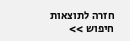חזרה לתוצאות חיפוש >>